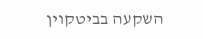השקעה בביטקוין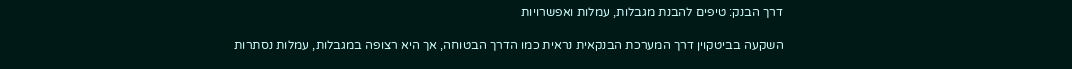דרך הבנק: טיפים להבנת מגבלות, עמלות ואפשרויות

השקעה בביטקוין דרך המערכת הבנקאית נראית כמו הדרך הבטוחה, אך היא רצופה במגבלות, עמלות נסתרות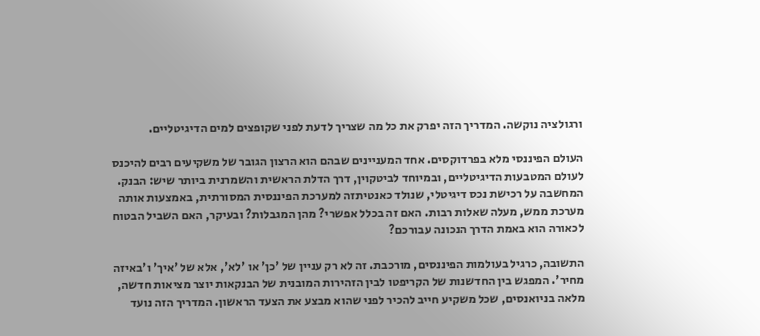ורגולציה נוקשה. המדריך הזה יפרק את כל מה שצריך לדעת לפני שקופצים למים הדיגיטליים.

העולם הפיננסי מלא בפרדוקסים. אחד המעניינים שבהם הוא הרצון הגובר של משקיעים רבים להיכנס לעולם המטבעות הדיגיטליים, ובמיוחד לביטקוין, דרך הדלת הראשית והשמרנית ביותר שיש: הבנק. המחשבה על רכישת נכס דיגיטלי, שנולד כאנטיתזה למערכת הפיננסית המסורתית, באמצעות אותה מערכת ממש, מעלה שאלות רבות. האם זה בכלל אפשרי? מהן המגבלות? ובעיקר, האם השביל הבטוח לכאורה הוא באמת הדרך הנכונה עבורכם?

התשובה, כרגיל בעולמות הפיננסים, מורכבת. זה לא רק עניין של 'כן' או 'לא', אלא של 'איך' ו'באיזה מחיר'. המפגש בין החדשנות של הקריפטו לבין הזהירות המובנית של הבנקאות יוצר מציאות חדשה, מלאה בניואנסים, שכל משקיע חייב להכיר לפני שהוא מבצע את הצעד הראשון. המדריך הזה נועד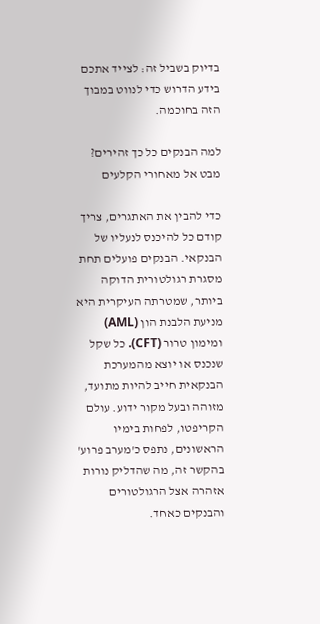בדיוק בשביל זה: לצייד אתכם בידע הדרוש כדי לנווט במבוך הזה בחוכמה.

למה הבנקים כל כך זהירים? מבט אל מאחורי הקלעים

כדי להבין את האתגרים, צריך קודם כל להיכנס לנעליו של הבנקאי. הבנקים פועלים תחת מסגרת רגולטורית הדוקה ביותר, שמטרתה העיקרית היא מניעת הלבנת הון (AML) ומימון טרור (CFT). כל שקל שנכנס או יוצא מהמערכת הבנקאית חייב להיות מתועד, מזוהה ובעל מקור ידוע. עולם הקריפטו, לפחות בימיו הראשונים, נתפס כ'מערב פרוע' בהקשר זה, מה שהדליק נורות אזהרה אצל הרגולטורים והבנקים כאחד.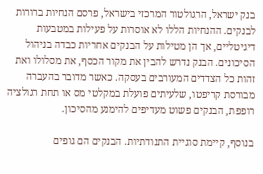בנק ישראל, הרגולטור המרכזי בישראל, פרסם הנחיות ברורות לבנקים. ההנחיות הללו לא אוסרות על פעילות במטבעות דיגיטליים, אך הן מטילות על הבנקים אחריות כבדה בניהול הסיכונים. הבנק נדרש להבין את מקור הכסף, את מסלולו ואת זהות כל הצדדים המעורבים בעסקה. כאשר מדובר בהעברה מבורסת קריפטו, שלעיתים פועלת במקלטי מס או תחת רגולציה רופפת, הבנקים פשוט מעדיפים להימנע מהסיכון.

בנוסף, קיימת סוגיית התנודתיות. הבנקים הם גופים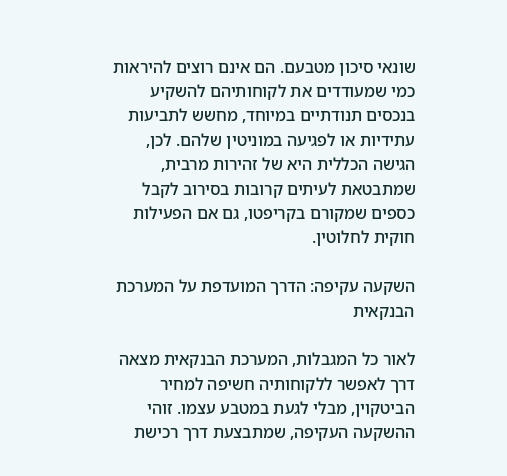שונאי סיכון מטבעם. הם אינם רוצים להיראות כמי שמעודדים את לקוחותיהם להשקיע בנכסים תנודתיים במיוחד, מחשש לתביעות עתידיות או לפגיעה במוניטין שלהם. לכן, הגישה הכללית היא של זהירות מרבית, שמתבטאת לעיתים קרובות בסירוב לקבל כספים שמקורם בקריפטו, גם אם הפעילות חוקית לחלוטין.

השקעה עקיפה: הדרך המועדפת על המערכת הבנקאית

לאור כל המגבלות, המערכת הבנקאית מצאה דרך לאפשר ללקוחותיה חשיפה למחיר הביטקוין, מבלי לגעת במטבע עצמו. זוהי ההשקעה העקיפה, שמתבצעת דרך רכישת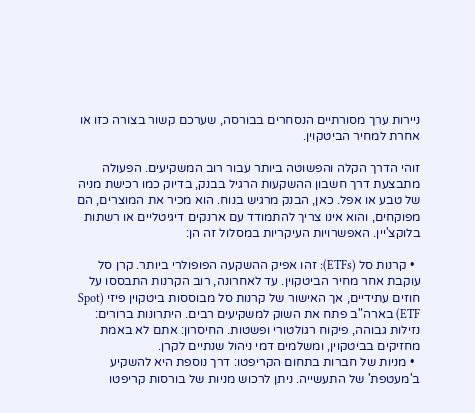ניירות ערך מסורתיים הנסחרים בבורסה, שערכם קשור בצורה כזו או אחרת למחיר הביטקוין.

זוהי הדרך הקלה והפשוטה ביותר עבור רוב המשקיעים. הפעולה מתבצעת דרך חשבון ההשקעות הרגיל בבנק, בדיוק כמו רכישת מניה של טבע או אפל. כאן, הבנק מרגיש בנוח. הוא מכיר את המוצרים, הם מפוקחים, והוא אינו צריך להתמודד עם ארנקים דיגיטליים או רשתות בלוקצ'יין. האפשרויות העיקריות במסלול זה הן:

  • קרנות סל (ETFs): זהו אפיק ההשקעה הפופולרי ביותר. קרן סל עוקבת אחר מחיר הביטקוין. עד לאחרונה, רוב הקרנות התבססו על חוזים עתידיים, אך האישור של קרנות סל מבוססות ביטקוין פיזי (Spot ETF) בארה"ב פתח את השוק למשקיעים רבים. היתרונות ברורים: נזילות גבוהה, פיקוח רגולטורי ופשטות. החיסרון: אתם לא באמת מחזיקים בביטקוין, ומשלמים דמי ניהול שנתיים לקרן.
  • מניות של חברות בתחום הקריפטו: דרך נוספת היא להשקיע ב'מעטפת' של התעשייה. ניתן לרכוש מניות של בורסות קריפטו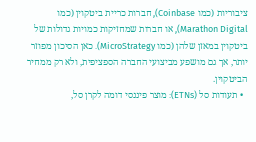ציבוריות (כמו Coinbase), חברות כריית ביטקוין (כמו Marathon Digital), או חברות שמחזיקות כמויות גדולות של ביטקוין במאזן שלהן (כמו MicroStrategy). כאן הסיכון מפוזר יותר, אך גם מושפע מביצועי החברה הספציפית, ולא רק ממחיר הביטקוין.
  • תעודות סל (ETNs): מוצר פיננסי דומה לקרן סל,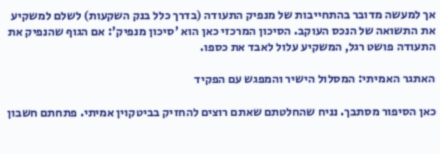אך למעשה מדובר בהתחייבות של מנפיק התעודה (בדרך כלל בנק השקעות) לשלם למשקיע את התשואה של הנכס העוקב. הסיכון המרכזי כאן הוא 'סיכון מנפיק': אם הגוף שהנפיק את התעודה פושט רגל, המשקיע עלול לאבד את כספו.

האתגר האמיתי: המסלול הישיר והמפגש עם הפקיד

כאן הסיפור מסתבך. נניח שהחלטתם שאתם רוצים להחזיק בביטקוין אמיתי. פתחתם חשבון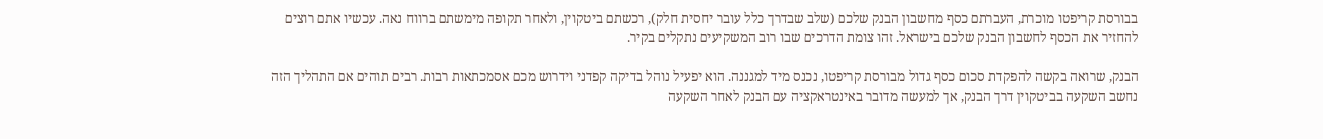בבורסת קריפטו מוכרת, העברתם כסף מחשבון הבנק שלכם (שלב שבדרך כלל עובר יחסית חלק), רכשתם ביטקוין, ולאחר תקופה מימשתם ברווח נאה. עכשיו אתם רוצים להחזיר את הכסף לחשבון הבנק שלכם בישראל. זהו צומת הדרכים שבו רוב המשקיעים נתקלים בקיר.

הבנק, שרואה בקשה להפקדת סכום כסף גדול מבורסת קריפטו, נכנס מיד למגננה. הוא יפעיל נוהל בדיקה קפדני וידרוש מכם אסמכתאות רבות. רבים תוהים אם התהליך הזה נחשב השקעה בביטקוין דרך הבנק, אך למעשה מדובר באינטראקציה עם הבנק לאחר השקעה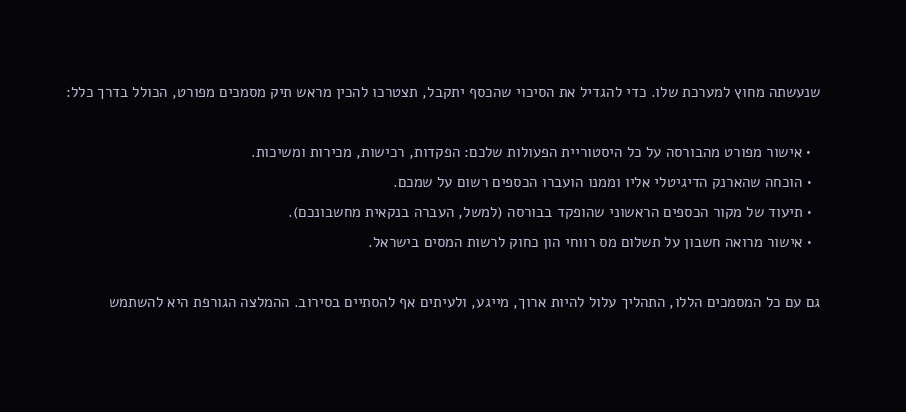שנעשתה מחוץ למערכת שלו. כדי להגדיל את הסיכוי שהכסף יתקבל, תצטרכו להכין מראש תיק מסמכים מפורט, הכולל בדרך כלל:

  • אישור מפורט מהבורסה על כל היסטוריית הפעולות שלכם: הפקדות, רכישות, מכירות ומשיכות.
  • הוכחה שהארנק הדיגיטלי אליו וממנו הועברו הכספים רשום על שמכם.
  • תיעוד של מקור הכספים הראשוני שהופקד בבורסה (למשל, העברה בנקאית מחשבונכם).
  • אישור מרואה חשבון על תשלום מס רווחי הון כחוק לרשות המסים בישראל.

גם עם כל המסמכים הללו, התהליך עלול להיות ארוך, מייגע, ולעיתים אף להסתיים בסירוב. ההמלצה הגורפת היא להשתמש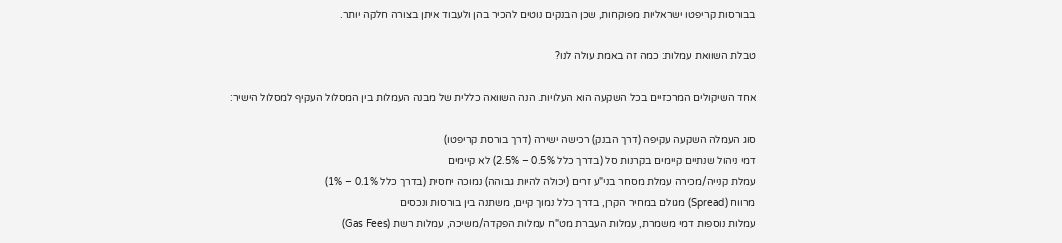בבורסות קריפטו ישראליות מפוקחות, שכן הבנקים נוטים להכיר בהן ולעבוד איתן בצורה חלקה יותר.

טבלת השוואת עמלות: כמה זה באמת עולה לנו?

אחד השיקולים המרכזיים בכל השקעה הוא העלויות. הנה השוואה כללית של מבנה העמלות בין המסלול העקיף למסלול הישיר:

סוג העמלה השקעה עקיפה (דרך הבנק) רכישה ישירה (דרך בורסת קריפטו)
דמי ניהול שנתיים קיימים בקרנות סל (בדרך כלל 0.5% – 2.5%) לא קיימים
עמלת קנייה/מכירה עמלת מסחר בני"ע זרים (יכולה להיות גבוהה) נמוכה יחסית (בדרך כלל 0.1% – 1%)
מרווח (Spread) מגולם במחיר הקרן, בדרך כלל נמוך קיים, משתנה בין בורסות ונכסים
עמלות נוספות דמי משמרת, עמלות העברת מט"ח עמלות הפקדה/משיכה, עמלות רשת (Gas Fees)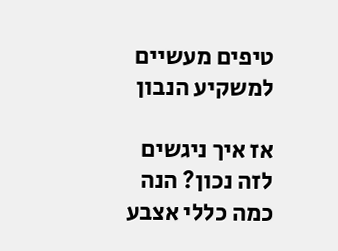טיפים מעשיים למשקיע הנבון

אז איך ניגשים לזה נכון? הנה כמה כללי אצבע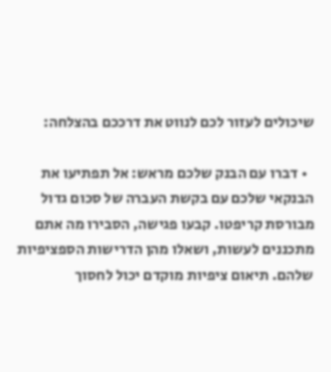שיכולים לעזור לכם לנווט את דרככם בהצלחה:

  • דברו עם הבנק שלכם מראש: אל תפתיעו את הבנקאי שלכם עם בקשת העברה של סכום גדול מבורסת קריפטו. קבעו פגישה, הסבירו מה אתם מתכננים לעשות, ושאלו מהן הדרישות הספציפיות שלהם. תיאום ציפיות מוקדם יכול לחסוך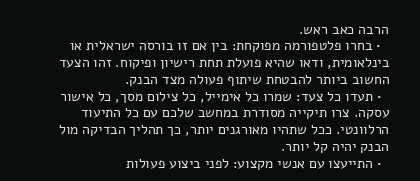הרבה כאב ראש.
  • בחרו פלטפורמה מפוקחת: בין אם זו בורסה ישראלית או בינלאומית, ודאו שהיא פועלת תחת רישיון ופיקוח. זהו הצעד החשוב ביותר להבטחת שיתוף פעולה מצד הבנק.
  • תעדו כל צעד: שמרו כל אימייל, כל צילום מסך, כל אישור עסקה. צרו תיקייה מסודרת במחשב שלכם עם כל התיעוד הרלוונטי. ככל שתהיו מאורגנים יותר, כך תהליך הבדיקה מול הבנק יהיה קל יותר.
  • התייעצו עם אנשי מקצוע: לפני ביצוע פעולות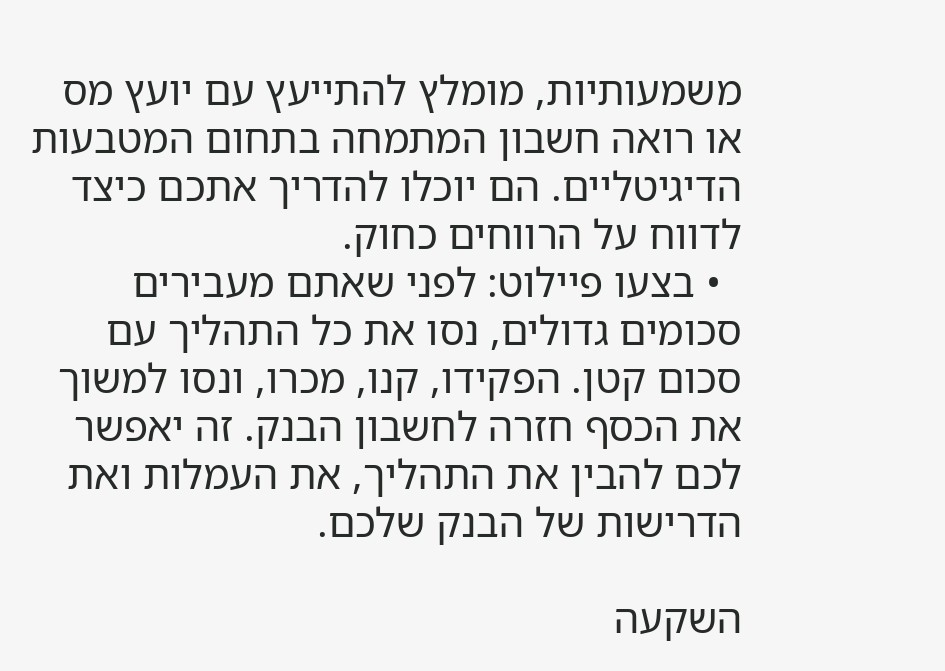משמעותיות, מומלץ להתייעץ עם יועץ מס או רואה חשבון המתמחה בתחום המטבעות הדיגיטליים. הם יוכלו להדריך אתכם כיצד לדווח על הרווחים כחוק.
  • בצעו פיילוט: לפני שאתם מעבירים סכומים גדולים, נסו את כל התהליך עם סכום קטן. הפקידו, קנו, מכרו, ונסו למשוך את הכסף חזרה לחשבון הבנק. זה יאפשר לכם להבין את התהליך, את העמלות ואת הדרישות של הבנק שלכם.

השקעה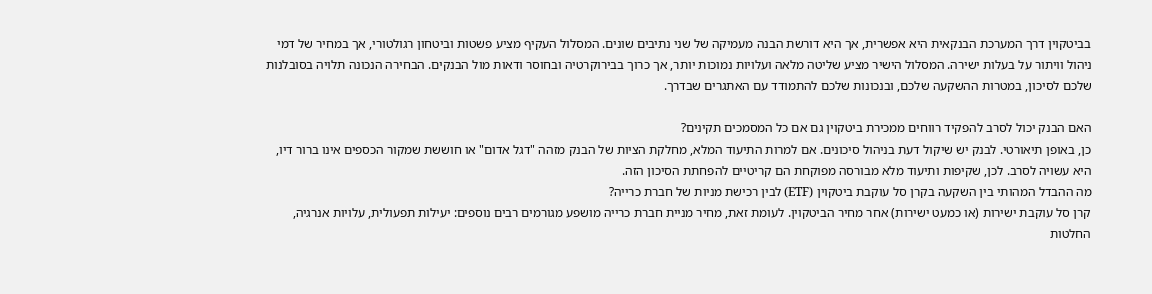בביטקוין דרך המערכת הבנקאית היא אפשרית, אך היא דורשת הבנה מעמיקה של שני נתיבים שונים. המסלול העקיף מציע פשטות וביטחון רגולטורי, אך במחיר של דמי ניהול וויתור על בעלות ישירה. המסלול הישיר מציע שליטה מלאה ועלויות נמוכות יותר, אך כרוך בבירוקרטיה ובחוסר ודאות מול הבנקים. הבחירה הנכונה תלויה בסובלנות שלכם לסיכון, במטרות ההשקעה שלכם, ובנכונות שלכם להתמודד עם האתגרים שבדרך.

האם הבנק יכול לסרב להפקיד רווחים ממכירת ביטקוין גם אם כל המסמכים תקינים?
כן, באופן תיאורטי. לבנק יש שיקול דעת בניהול סיכונים. אם למרות התיעוד המלא, מחלקת הציות של הבנק מזהה "דגל אדום" או חוששת שמקור הכספים אינו ברור דיו, היא עשויה לסרב. לכן, שקיפות ותיעוד מלא מבורסה מפוקחת הם קריטיים להפחתת הסיכון הזה.
מה ההבדל המהותי בין השקעה בקרן סל עוקבת ביטקוין (ETF) לבין רכישת מניות של חברת כרייה?
קרן סל עוקבת ישירות (או כמעט ישירות) אחר מחיר הביטקוין. לעומת זאת, מחיר מניית חברת כרייה מושפע מגורמים רבים נוספים: יעילות תפעולית, עלויות אנרגיה, החלטות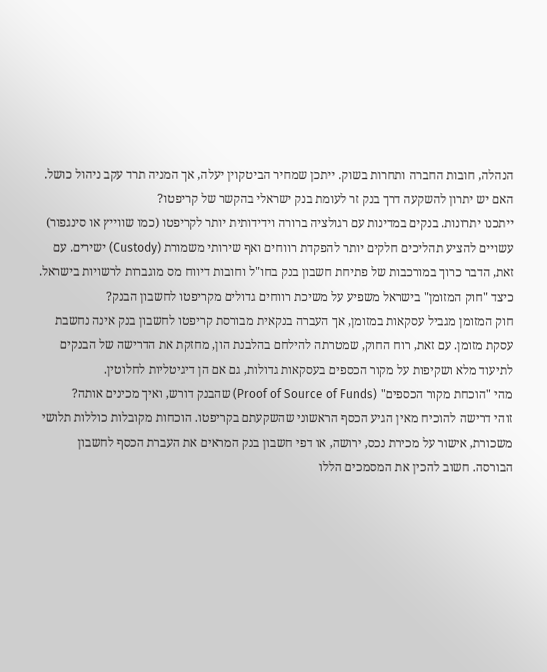הנהלה, חובות החברה ותחרות בשוק. ייתכן שמחיר הביטקוין יעלה, אך המניה תרד עקב ניהול כושל.
האם יש יתרון להשקעה דרך בנק זר לעומת בנק ישראלי בהקשר של קריפטו?
ייתכנו יתרונות. בנקים במדינות עם רגולציה ברורה וידידותית יותר לקריפטו (כמו שווייץ או סינגפור) עשויים להציע תהליכים חלקים יותר להפקדת רווחים ואף שירותי משמורת (Custody) ישירים. עם זאת, הדבר כרוך במורכבות של פתיחת חשבון בנק בחו"ל וחובות דיווח מס מוגברות לרשויות בישראל.
כיצד "חוק המזומן" בישראל משפיע על משיכת רווחים גדולים מקריפטו לחשבון הבנק?
חוק המזומן מגביל עסקאות במזומן, אך העברה בנקאית מבורסת קריפטו לחשבון בנק אינה נחשבת עסקת מזומן. עם זאת, רוח החוק, שמטרתה להילחם בהלבנת הון, מחזקת את הדרישה של הבנקים לתיעוד מלא ושקיפות על מקור הכספים בעסקאות גדולות, גם אם הן דיגיטליות לחלוטין.
מהי "הוכחת מקור הכספים" (Proof of Source of Funds) שהבנק דורש, ואיך מכינים אותה?
זוהי דרישה להוכיח מאין הגיע הכסף הראשוני שהשקעתם בקריפטו. הוכחות מקובלות כוללות תלושי משכורת, אישור על מכירת נכס, ירושה, או דפי חשבון בנק המראים את העברת הכסף לחשבון הבורסה. חשוב להכין את המסמכים הללו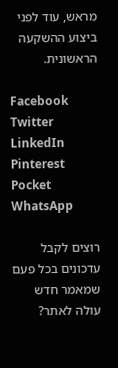מראש, עוד לפני ביצוע ההשקעה הראשונית.

Facebook
Twitter
LinkedIn
Pinterest
Pocket
WhatsApp

רוצים לקבל עדכונים בכל פעם שמאמר חדש עולה לאתר?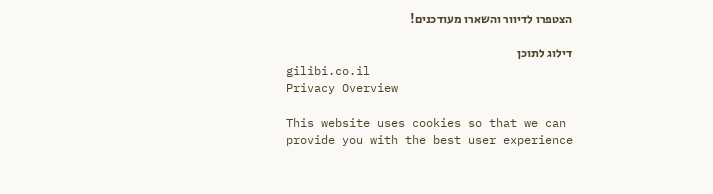הצטפרו לדיוור והשארו מעודכנים!

דילוג לתוכן
gilibi.co.il
Privacy Overview

This website uses cookies so that we can provide you with the best user experience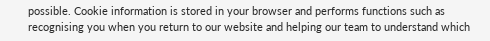possible. Cookie information is stored in your browser and performs functions such as recognising you when you return to our website and helping our team to understand which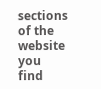sections of the website you find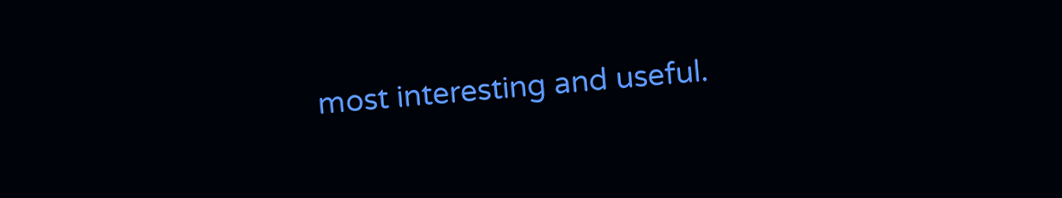most interesting and useful.